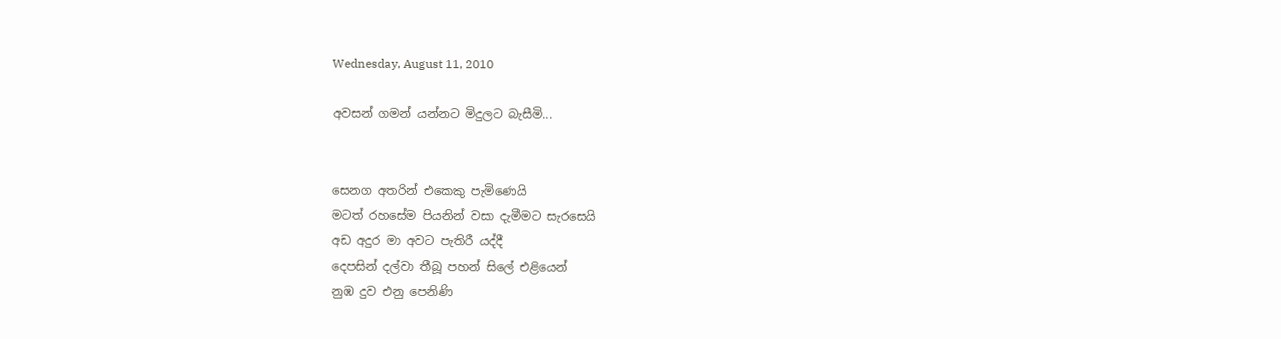Wednesday, August 11, 2010

අවසන් ගමන් යන්නට මිදුලට බැසීමි...


සෙනග අතරින් එකෙකු පැමිණෙයි
මටත් රහසේම පියනින් වසා දැමීමට සැරසෙයි
අඩ අදුර මා අවට පැතිරී යද්දී
දෙපසින් දල්වා තීබූ පහන් සිලේ එළියෙන්
නුඹ දුව එනු පෙනිණි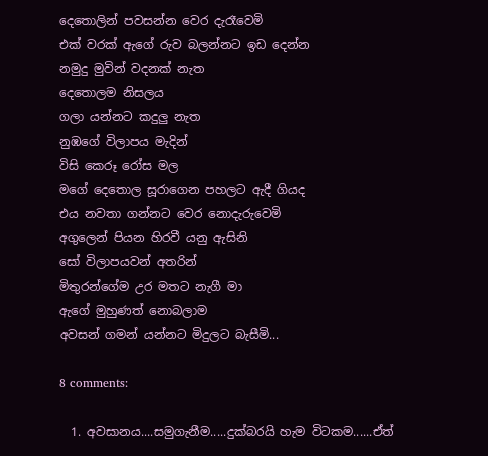දෙතොලින් පවසන්න වෙර දැරෑවෙමි
එක් වරක් ඇගේ රුව බලන්නට ඉඩ දෙන්න
නමුදු මුවින් වදනක් නැත
දෙතොලම නිසලය
ගලා යන්නට කදුලු නැත
නුඹගේ විලාපය මැදින්
විසි කෙරූ රෝස මල
මගේ දෙතොල සූරාගෙන පහලට ඇදී ගියද
එය නවතා ගන්නට වෙර නොදැරුවෙමි
අගුලෙන් පියන හිරවී යනු ඇසිනි
සෝ විලාපයවන් අතරින්
මිතුරන්ගේම උර මතට නැගී මා
ඇගේ මුහුණත් නොබලාම
අවසන් ගමන් යන්නට මිදුලට බැසීමි...

8 comments:

  1. අවසානය....සමුගැනීම.....දුක්බරයි හැම විටකම......ඒත්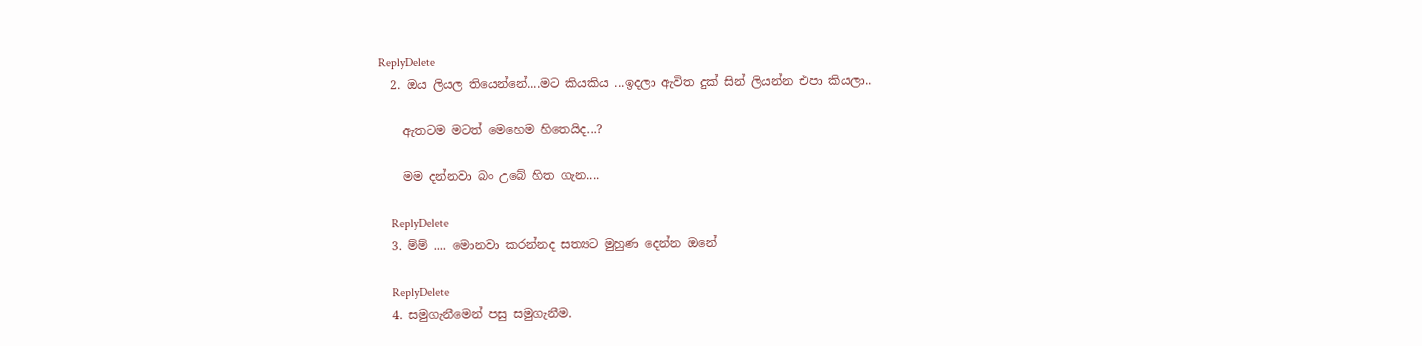ReplyDelete
  2. ඔය ලියල තියෙන්නේ....මට කියකිය ...ඉදලා ඇවිත දුක් සින් ලියන්න එපා කියලා..

    ඇතටම මටත් මෙහෙම හිතෙයිද...?

    මම දන්නවා බං උබේ හිත ගැන....

    ReplyDelete
  3. ම්ම් .... මොනවා කරන්නද සත්‍යට මුහුණ දෙන්න ඔනේ

    ReplyDelete
  4. සමුගැනීමෙන් පසු සමුගැනීම.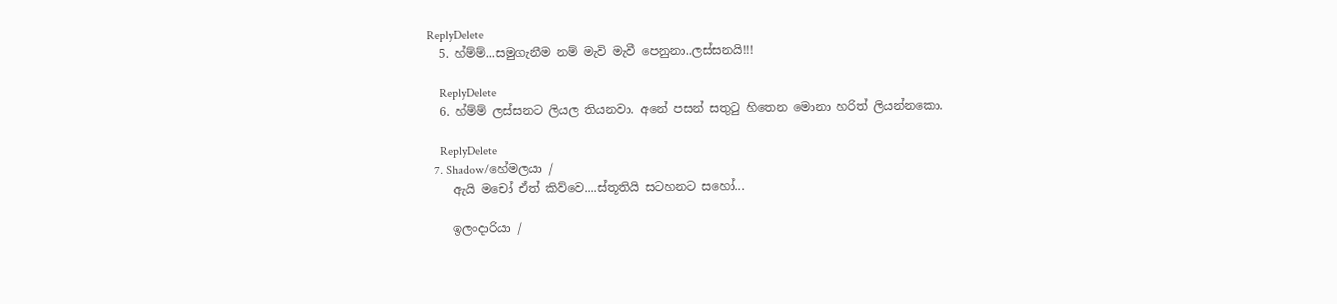ReplyDelete
  5. හ්ම්ම්...සමුගැනීම නම් මැවි මැවී පෙනුනා..ලස්සනයි!!!

    ReplyDelete
  6. හ්ම්ම් ලස්සනට ලියල තියනවා. අනේ පසන් සතුටු හිතෙන මොනා හරිත් ලියන්නකො.

    ReplyDelete
  7. Shadow/හේමලයා /
    ඇයි මචෝ ඒත් කිව්වෙ....ස්තූතියි සටහනට සහෝ...

    ඉලංදාරියා /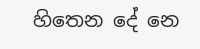හිතෙන දේ නෙ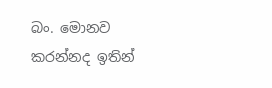බං. මොනව කරන්නද ඉතින්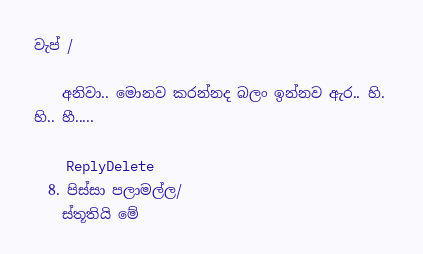වැප් /

    අනිවා.. මොනව කරන්නද බලං ඉන්නව ඇර.. හි. හි.. හී.....

    ReplyDelete
  8. පිස්සා පලාමල්ල/
    ස්තූතියි මේ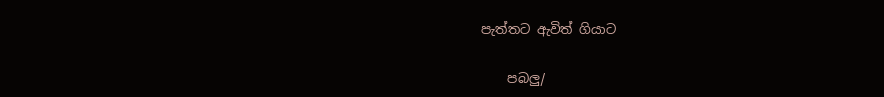පැත්තට ඇවිත් ගියාට

    පබලු/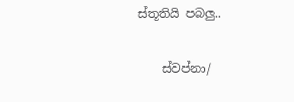ස්තූතියි පබලු..

    ස්වප්නා/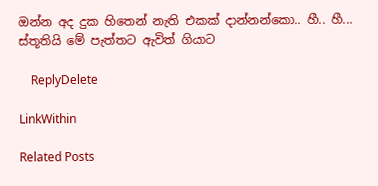ඔන්න අද දුක හිතෙන් නැති එකක් දාන්නන්කො.. හී.. හී... ස්තූතියි මේ පැත්තට ඇවිත් ගියාට

    ReplyDelete

LinkWithin

Related Posts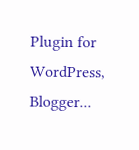Plugin for WordPress, Blogger...